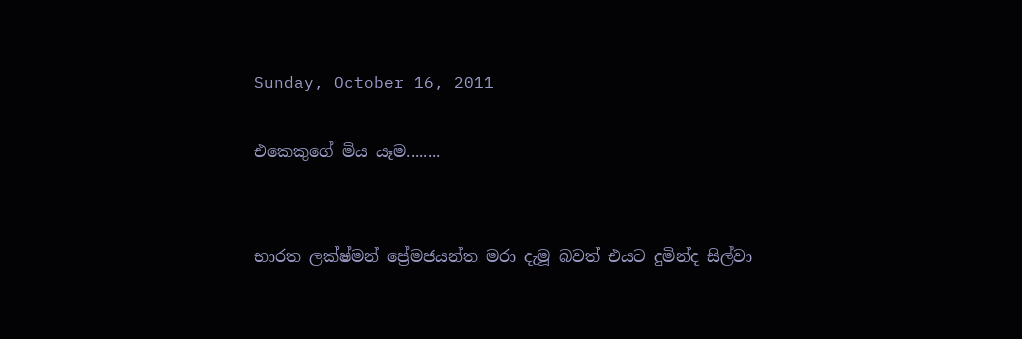Sunday, October 16, 2011

එකෙකුගේ මිය යෑම........


භාරත ලක්ෂ්මන් ප්‍රේමජයන්ත මරා දැමූ බවත් එයට දුමින්ද සිල්වා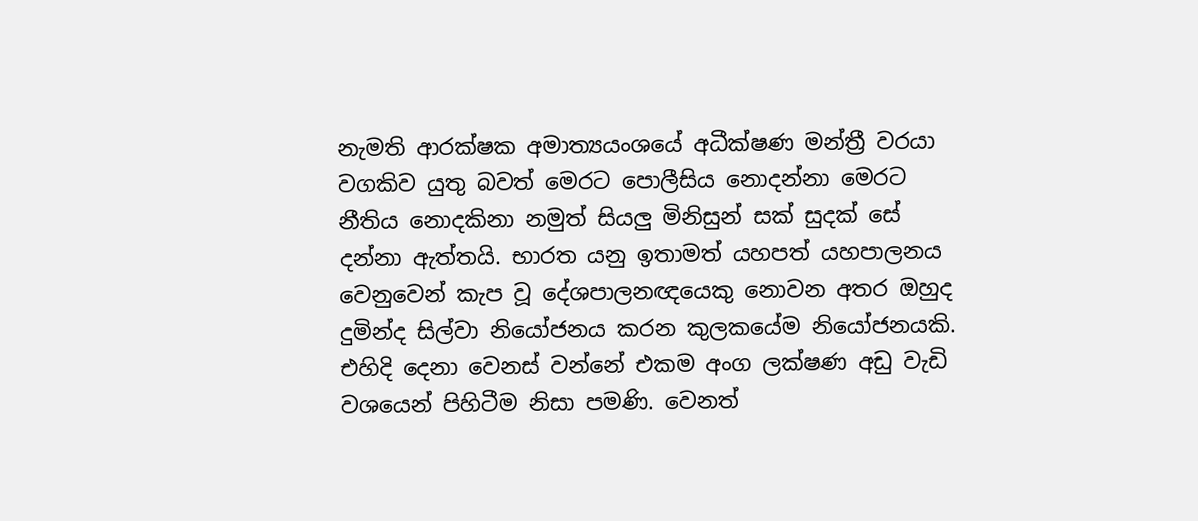නැමති ආරක්ෂක අමාත්‍යයංශයේ අධීක්ෂණ මන්ත්‍රී වරයා වගකිව යුතු බවත් මෙරට පොලීසිය නොදන්නා මෙරට නීතිය නොදකිනා නමුත් සියලු මිනිසුන් සක් සුදක් සේ දන්නා ඇත්තයි. භාරත යනු ඉතාමත් යහපත් යහපාලනය වෙනුවෙන් කැප වූ දේශපාලන‍ඥයෙකු නොවන අතර ඔහුද දුමින්ද සිල්වා නියෝජනය කරන කුලකයේම නියෝජනයකි. එහිදි දෙනා වෙනස් වන්නේ එකම අංග ලක්ෂණ අඩු වැඩි වශයෙන් පිහිටීම නිසා පමණි. වෙනත්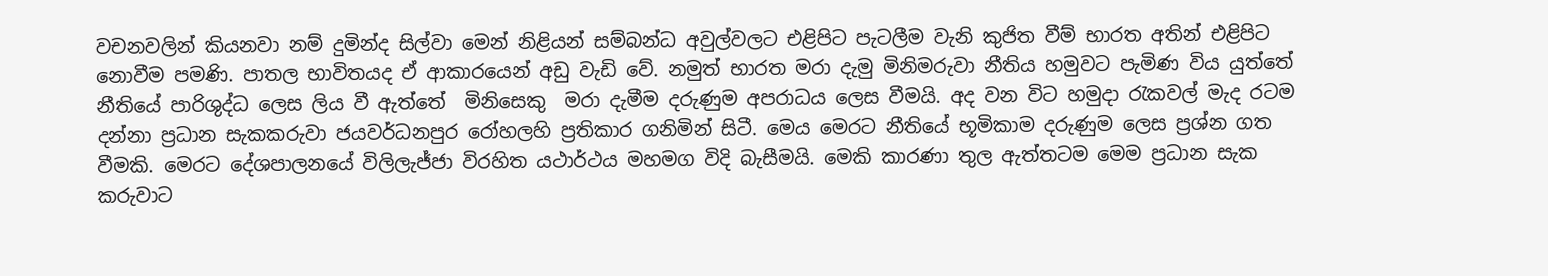වචනවලින් කියනවා නම් දුමින්ද සිල්වා මෙන් නිළියන් සම්බන්ධ අවුල්වලට එළිපිට පැටලීම වැනි කුජිත වීම් භාරත අතින් එළිපිට නොවීම පමණි. පාතල භාවිතයද ඒ ආකාරයෙන් අඩු වැඩි වේ. නමුත් භාරත මරා දැමු මිනිමරුවා නීතිය හමුවට පැමිණ විය යුත්තේ නීතියේ පාරිශුද්ධ ලෙස ලිය වී ඇත්තේ  මිනිසෙකු  මරා දැමීම දරුණුම අපරාධය ලෙස වීමයි. අද වන විට හමුදා රැකවල් මැද රටම දන්නා ප්‍රධාන සැකකරුවා ජයවර්ධනපුර රෝහලහි ප්‍රතිකාර ගනිමින් සිටී. මෙය මෙරට නීතියේ භූමිකාම දරුණුම ලෙස ප්‍රශ්න ගත වීමකි. මෙරට දේශපාලනයේ විලිලැජ්ජා විරහිත යථාර්ථය මහමග විදි බැසීමයි. මෙකි කාරණා තුල ඇත්තටම මෙම ප්‍රධාන සැක කරුවාට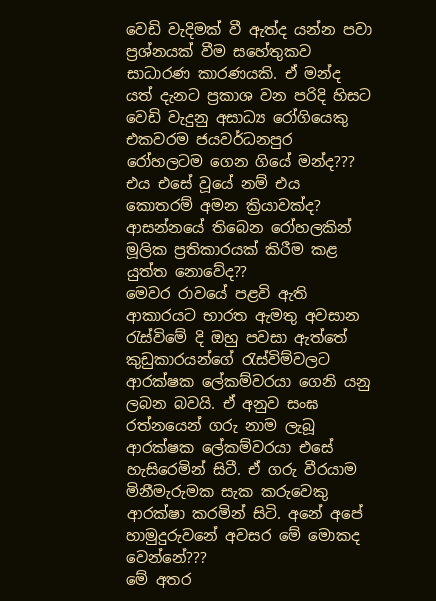වෙඩි වැදිමක් වී ඇත්ද යන්න පවා ප්‍රශ්නයක් වීම සහේතුකව සාධාරණ කාරණයකි. ඒ මන්ද යත් දැනට ප්‍රකාශ වන පරිදි හිසට වෙඩි වැදුනු අසාධ්‍ය රෝගියෙකු එකවරම ජයවර්ධනපුර රෝහලටම ගෙන ගියේ මන්ද??? එය එසේ වූයේ නම් එය කොතරම් අමන ක්‍රියාවක්ද? ආසන්නයේ තිබෙන රෝහලකින් මූලික ප්‍රතිකාරයක් කිරීම කළ යුත්ත නොවේද??
මෙවර රාවයේ පළවි ඇති ආකාරයට භාරත ඇමතු අවසාන රැස්විමේ දි ඔහු පවසා ඇත්තේ කුඩුකාරයන්ගේ රැස්විම්වලට ආරක්ෂක ලේකම්වරයා ගෙනි යනු ලබන බවයි. ඒ අනුව සංඝ රත්නයෙන් ගරු නාම ලැබූ ආරක්ෂක ලේකම්වරයා එසේ හැසිරෙමින් සිටී. ඒ ගරු වීරයාම මිනීමැරුමක සැක කරුවෙකු ආරක්ෂා කරමින් සිටි. අනේ අපේ හාමුදුරුවනේ අවසර මේ මොකද වෙන්නේ???
මේ අතර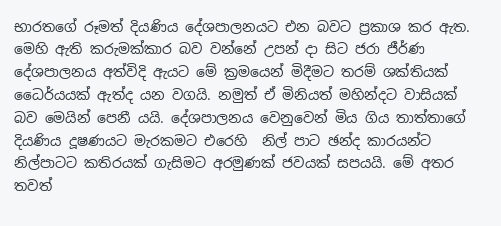භාරතගේ රූමත් දියණිය දේශපාලනයට එන බවට ප්‍රකාශ කර ඇත. මෙහි ඇති කරුමක්කාර බව වන්නේ උපන් දා සිට ජරා ජීර්ණ දේශපාලනය අත්විදි ඇයට මේ ක්‍රමයෙන් මිදීමට තරම් ශක්තියක් ධෛර්යයක් ඇත්ද යන වගයි. නමුත් ඒ මිනියත් මහින්දට වාසියක් බව මෙයින් පෙනී යයි. දේශපාලනය වෙනුවෙන් මිය ගිය තාත්තාගේ දියණිය දූෂණයට මැරකමට එරෙහි  නිල් පාට ඡන්ද කාරයන්ට නිල්පාටට කතිරයක් ගැසිමට අරමුණක් ජවයක් සපයයි. මේ අතර තවත්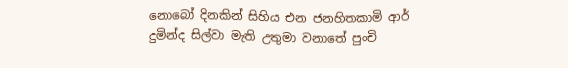නොබෝ දිනකින් සිහිය එන ජනහිතකාමි ආර් දුමින්ද සිල්වා මැති උතුමා වනාතේ පුංචි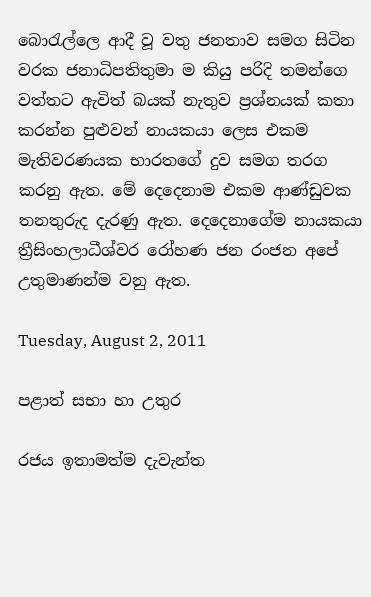බොරැල්ලෙ ආදී වූ වතු ජනතාව සමග සිටින වරක ජනාධිපතිතුමා ම කියු පරිදි තමන්ගෙ වත්තට ඇවිත් බයක් නැතුව ප්‍රශ්නයක් කතා කරන්න පුළුවන් නායකයා ලෙස එකම මැතිවරණයක භාරතගේ දුව සමග තරග කරනු ඇත. මේ දෙදෙනාම එකම ආණ්ඩුවක තනතුරුද දැරණු ඇත. දෙදෙනාගේම නායකයා ත්‍රීසිංහලාධීශ්වර රෝහණ ජන රංජන අපේ උතුමාණන්ම වනු ඇත.

Tuesday, August 2, 2011

පළාත් සභා හා උතුර

රජය ඉතාමත්ම දැවැන්ත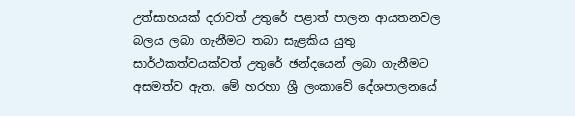උත්සාහයක් දරාවත් උතුරේ පළාත් පාලන ආයතනවල බලය ලබා ගැනීමට තබා සැළකිය යුතු සාර්ථකත්වයක්වත් උතුරේ ඡන්දයෙන් ලබා ගැනීමට අසමත්ව ඇත. මේ හරහා ශ්‍රී ලංකාවේ දේශපාලනයේ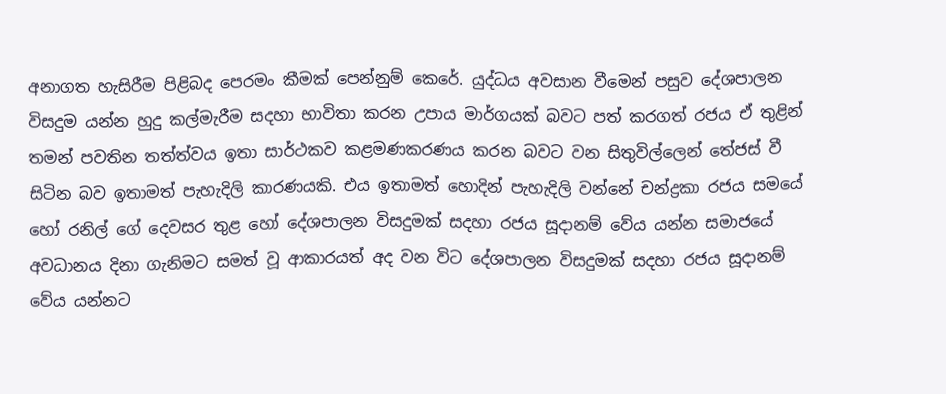අනාගත හැසිරීම පිළිබද පෙරමං කීමක් පෙන්නුම් කෙරේ. යුද්ධය අවසාන වීමෙන් පසුව දේශපාලන විසදුම යන්න හුදු කල්මැරීම සදහා භාවිතා කරන උපාය මාර්ගයක් බවට පත් කරගත් රජය ඒ තුළින් තමන් පවතින තත්ත්වය ඉතා සාර්ථකව කළමණකරණය කරන බවට වන සිතුවිල්ලෙන් තේජස් වී සිටින බව ඉතාමත් පැහැදිලි කාරණයකි. එය ඉතාමත් හොදින් පැහැදිලි වන්නේ චන්ද්‍රකා රජය සමයේ හෝ රනිල් ගේ දෙවසර තුළ හෝ දේශපාලන විසදුමක් සදහා රජය සූදානම් වේය යන්න සමාජයේ අවධානය දිනා ගැනිමට සමත් වූ ආකාරයත් අද වන විට දේශපාලන විසදුමක් සදහා රජය සූදානම් වේය යන්නට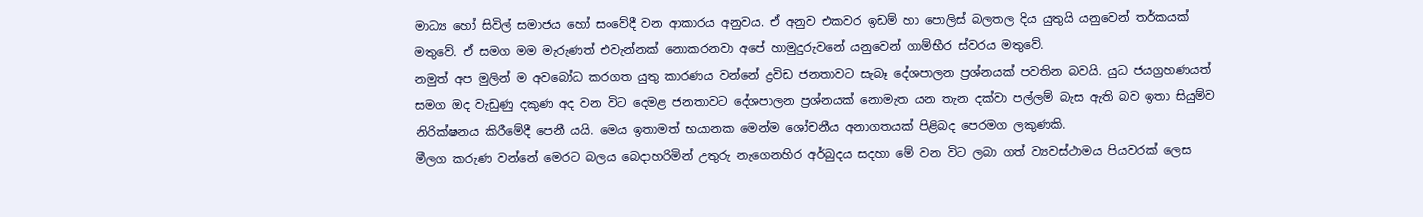මාධ්‍ය හෝ සිවිල් සමාජය හෝ සංවේදී වන ආකාරය අනුවය. ඒ අනුව එකවර ඉඩම් හා පොලිස් බලතල දිය යුතුයි යනුවෙන් තර්කයක් මතුවේ. ඒ සමග මම මැරුණත් එවැන්නක් නොකරනවා අපේ හාමුදුරුවනේ යනුවෙන් ගාම්භීර ස්වරය මතුවේ.
නමුත් අප මුලින් ම අවබෝධ කරගත යුතු කාරණය වන්නේ ද්‍රවිඩ ජනතාවට සැබෑ දේශපාලන ප්‍රශ්නයක් පවතින බවයි. යුධ ජයග්‍රහණයත් සමග ඔද වැඩුණු දකුණ අද වන විට දෙමළ ජනතාවට දේශපාලන ප්‍රශ්නයක් නොමැත යන තැන දක්වා පල්ලම් බැස ඇති බව ඉතා සියුම්ව නිරික්ෂනය කිරීමේදී පෙනී යයි. මෙය ඉතාමත් භයානක මෙන්ම ශෝචනීය අනාගතයක් පිළිබද පෙරමග ලකුණකි.
මීලග කරුණ වන්නේ මෙරට බලය බෙදාහරිමින් උතුරු නැගෙනහිර අර්බුදය සදහා මේ වන විට ලබා ගත් ව්‍යවස්ථාමය පියවරක් ලෙස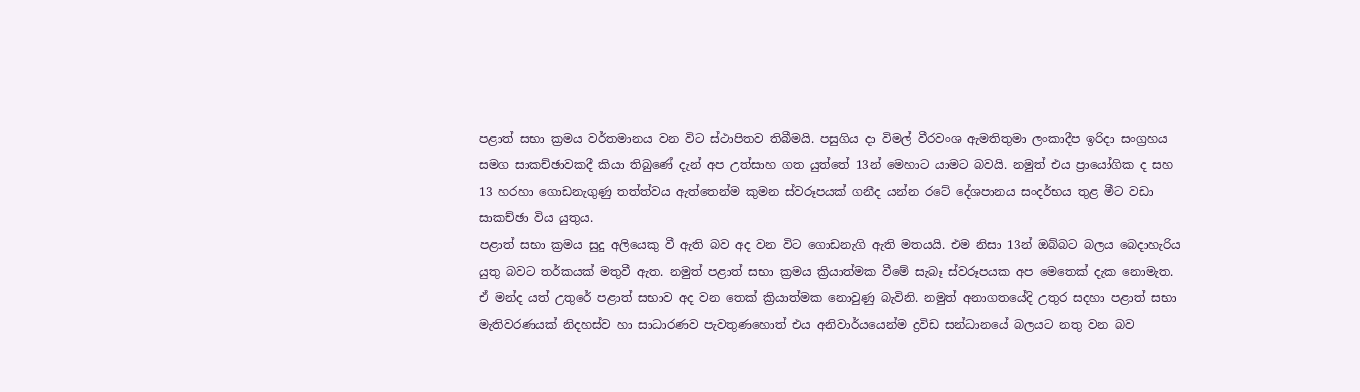පළාත් සභා ක්‍රමය වර්තමානය වන විට ස්ථාපිතව තිබීමයි. පසුගිය දා විමල් වීරවංශ ඇමතිතුමා ලංකාදීප ඉරිදා සංග්‍රහය සමග සාකච්ඡාවකදී කියා තිබුණේ දැන් අප උත්සාහ ගත යුත්තේ 13න් මෙහාට යාමට බවයි. නමුත් එය ප්‍රායෝගික ද සහ 13 හරහා ගොඩනැගුණු තත්ත්වය ඇත්තෙන්ම කුමන ස්වරූපයක් ගනීද යන්න රටේ දේශපානය සංදර්භය තුළ මීට වඩා සාකච්ඡා විය යුතුය.
පළාත් සභා ක්‍රමය සුදු අලියෙකු වී ඇති බව අද වන විට ගොඩනැගි ඇති මතයයි. එම නිසා 13න් ඔබ්බට බලය බෙදාහැරිය යුතු බවට තර්කයක් මතුවී ඇත. නමුත් පළාත් සභා ක්‍රමය ක්‍රියාත්මක වීමේ සැබෑ ස්වරූපයක අප මෙතෙක් දැක නොමැත. ඒ මන්ද යත් උතුරේ පළාත් සභාව අද වන තෙක් ක්‍රියාත්මක නොවුණු බැවිනි. නමුත් අනාගතයේදි උතුර සදහා පළාත් සභා මැතිවරණයක් නිදහස්ව හා සාධාරණව පැවතුණහොත් එය අනිවාර්යයෙන්ම ද්‍රවිඩ සන්ධානයේ බලයට නතු වන බව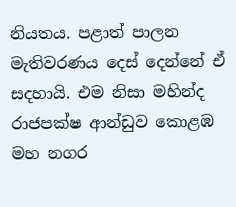නියතය. පළාත් පාලන මැතිවරණය දෙස් දෙන්නේ ඒ සදහායි. එම නිසා මහින්ද රාජපක්ෂ ආන්ඩුව කොළඹ මහ නගර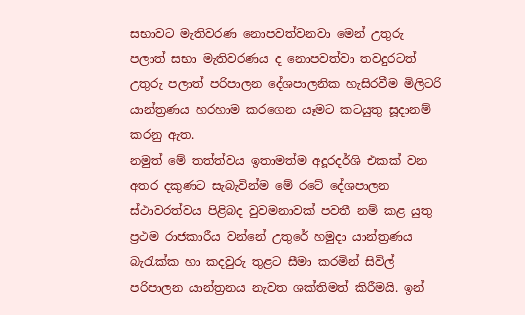සභාවට මැතිවරණ නොපවත්වනවා මෙන් උතුරු පලාත් සභා මැතිවරණය ද නොපවත්වා තවදුරටත් උතුරු පලාත් පරිපාලන දේශපාලනික හැසිරවීම මිලිටරි යාන්ත්‍රණය හරහාම කරගෙන යෑමට කටයුතු සූදානම් කරනු ඇත.
නමුත් මේ තත්ත්වය ඉතාමත්ම අදූරදර්ශි එකක් වන අතර දකුණට සැබැවින්ම මේ රටේ දේශපාලන ස්ථාවරත්වය පිළිබද වුවමනාවක් පවතී නම් කළ යුතු ප්‍රථම රාජකාරීය වන්නේ උතුරේ හමුදා යාන්ත්‍රණය බැරැක්ක හා කදවුරු තුළට සීමා කරමින් සිවිල් පරිපාලන යාන්ත්‍රනය නැවත ශක්තිමත් කිරීමයි. ඉන්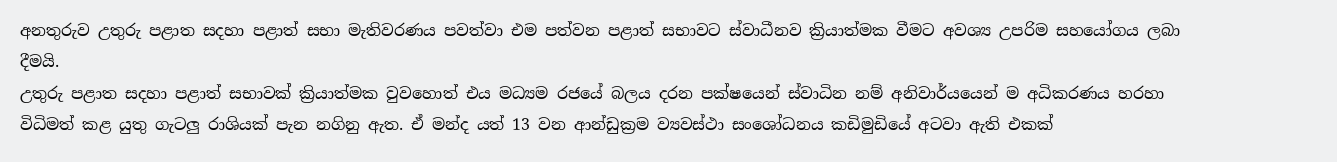අනතුරුව උතුරු පළාත සදහා පළාත් සභා මැතිවරණය පවත්වා එම පත්වන පළාත් සභාවට ස්වාධීනව ක්‍රියාත්මක වීමට අවශ්‍ය උපරිම සහයෝගය ලබා දීමයි.
උතුරු පළාත සදහා පළාත් සභාවක් ක්‍රියාත්මක වුවහොත් එය මධ්‍යම රජයේ බලය දරන පක්ෂයෙන් ස්වාධින නම් අනිවාර්යයෙන් ම අධිකරණය හරහා විධිමත් කළ යුතු ගැටලු රාශියක් පැන නගිනු ඇත. ඒ මන්ද යත් 13 වන ආන්ඩුක්‍රම ව්‍යවස්ථා සංශෝධනය කඩිමුඩියේ අටවා ඇති එකක්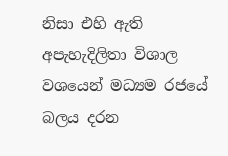නිසා එහි ඇති අපැහැදිලිතා විශාල වශයෙන් මධ්‍යම රජයේ බලය දරන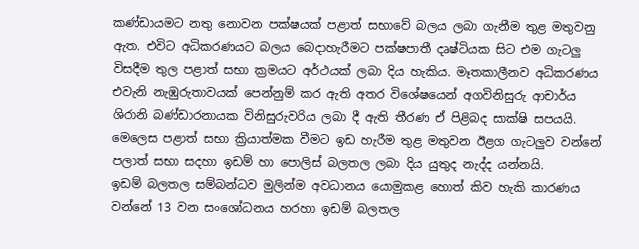කණ්ඩායමට නතු නොවන පක්ෂයක් පළාත් සභාවේ බලය ලබා ගැනීම තුළ මතුවනු ඇත. එවිට අධිකරණයට බලය බෙදාහැරීමට පක්ෂපාතී දෘෂ්ටියක සිට එම ගැටලු විසදීම තුල පළාත් සභා ක්‍රමයට අර්ථයක් ලබා දිය හැකිය. මෑතකාලීනව අධිකරණය එවැනි නැඹුරුතාවයක් පෙන්නුම් කර ඇති අතර විශේෂයෙන් අගවිනිසුරු ආචාර්ය ශිරානි බණ්ඩාරනායක විනිසුරුවරිය ලබා දී ඇති තීරණ ඒ පිළිබද සාක්ෂි සපයයි.
මෙලෙස පළාත් සභා ක්‍රියාත්මක වීමට ඉඩ හැරීම තුළ මතුවන ඊළග ගැටලුව වන්නේ පලාත් සභා සදහා ඉඩම් හා පොලිස් බලතල ලබා දිය යුතුද නැද්ද යන්නයි.
ඉඩම් බලතල සම්බන්ධව මුලින්ම අවධානය යොමුකළ හොත් කිව හැකි කාරණය වන්නේ 13 වන සංශෝධනය හරහා ඉඩම් බලතල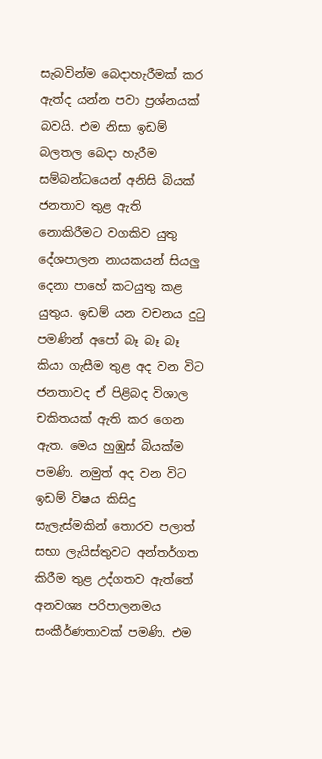සැබවින්ම බෙදාහැරීමක් කර ඇත්ද යන්න පවා ප්‍රශ්නයක් බවයි. එම නිසා ඉඩම් බලතල බෙදා හැරීම සම්බන්ධයෙන් අනිසි බියක් ජනතාව තුළ ඇති නොකිරීමට වගකිව යුතු දේශපාලන නායකයන් සියලු දෙනා පාහේ කටයුතු කළ යුතුය. ඉඩම් යන වචනය දුටු පමණින් අපෝ බෑ බෑ බෑ කියා ගැසීම තුළ අද වන විට ජනතාවද ඒ පිළිබද විශාල චකිතයක් ඇති කර ගෙන ඇත. මෙය හුඹුස් බියක්ම පමණි. නමුත් අද වන විට ඉඩම් විෂය කිසිදු සැලැස්මකින් තොරව පලාත් සභා ලැයිස්තුවට අන්තර්ගත කිරීම තුළ උද්ගතව ඇත්තේ අනවශ්‍ය පරිපාලනමය සංකීර්ණතාවක් පමණි. එම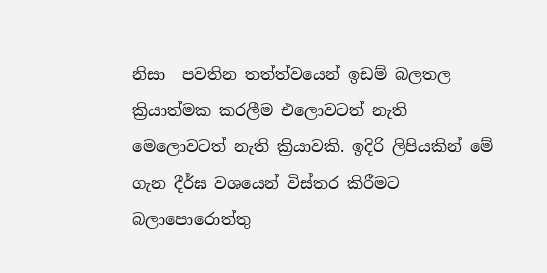නිසා  පවතින තත්ත්වයෙන් ඉඩම් බලතල ක්‍රියාත්මක කරලීම එලොවටත් නැති මෙලොවටත් නැති ක්‍රියාවකි. ඉදිරි ලිපියකින් මේ ගැන දීර්ඝ වශයෙන් විස්තර කිරීමට බලාපොරොත්තු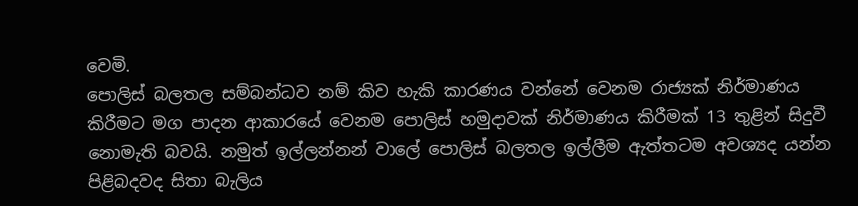වෙමි.
පොලිස් බලතල සම්බන්ධව නම් කිව හැකි කාරණය වන්නේ වෙනම රාජ්‍යක් නිර්මාණය කිරීමට මග පාදන ආකාරයේ වෙනම පොලිස් හමුදාවක් නිර්මාණය කිරීමක් 13 තුළින් සිදුවී නොමැති බවයි. නමුත් ඉල්ලන්නන් වාලේ පොලිස් බලතල ඉල්ලීම ඇත්තටම අවශ්‍යද යන්න පිළිබදවද සිතා බැලිය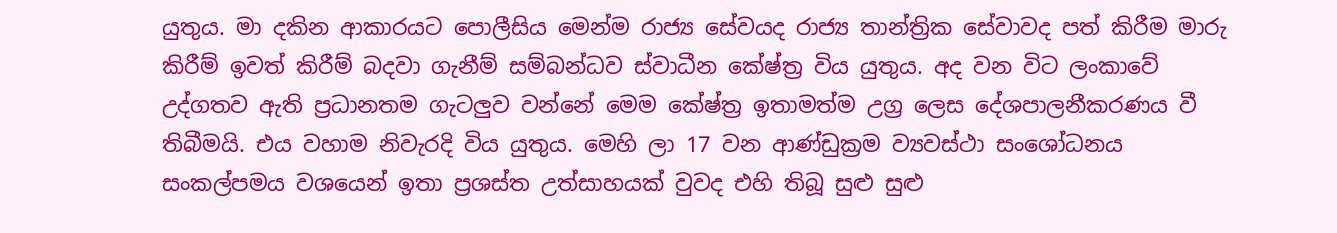යුතුය. මා දකින ආකාරයට පොලීසිය මෙන්ම රාජ්‍ය සේවයද රාජ්‍ය තාන්ත්‍රික සේවාවද පත් කිරීම මාරු කිරීම් ඉවත් කිරීම් බදවා ගැනීම් සම්බන්ධව ස්වාධීන කේෂ්ත්‍ර විය යුතුය. අද වන විට ලංකාවේ උද්ගතව ඇති ප්‍රධානතම ගැටලුව වන්නේ මෙම කේෂ්ත්‍ර ඉතාමත්ම උග්‍ර ලෙස දේශපාලනීකරණය වී තිබීමයි. එය වහාම නිවැරදි විය යුතුය. මෙහි ලා 17 වන ආණ්ඩුක්‍රම ව්‍යවස්ථා සංශෝධනය සංකල්පමය වශයෙන් ඉතා ප්‍රශස්ත උත්සාහයක් වුවද එහි තිබූ සුළු සුළු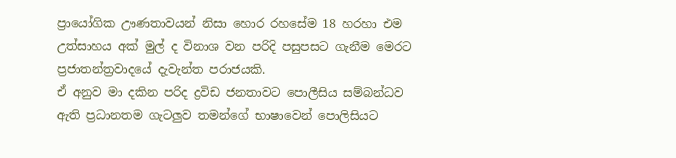ප්‍රායෝගික ඌණතාවයන් නිසා හොර රහසේම 18 හරහා එම උත්සාහය අක් මුල් ද විනාශ වන පරිදි පසුපසට ගැනීම මෙරට ප්‍රජාතන්ත්‍රවාදයේ දැවැන්ත පරාජයකි.
ඒ අනුව මා දකින පරිද ද්‍රවිඩ ජනතාවට පොලීසිය සම්බන්ධව ඇති ප්‍රධානතම ගැටලුව තමන්ගේ භාෂාවෙන් පොලිසියට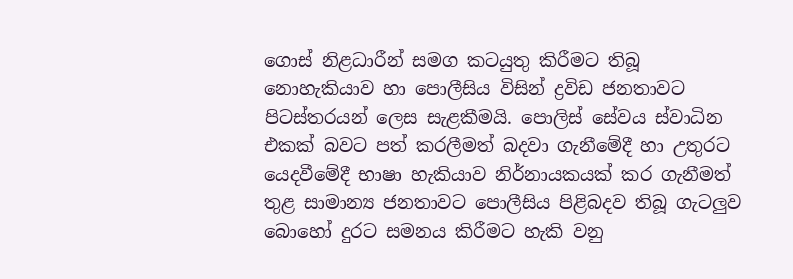ගොස් නිළධාරීන් සමග කටයුතු කිරීමට තිබූ නොහැකියාව හා පොලීසිය විසින් ද්‍රවිඩ ජනතාවට පිටස්තරයන් ලෙස සැළකීමයි. පොලිස් සේවය ස්වාධින එකක් බවට පත් කරලීමත් බදවා ගැනීමේදී හා උතුරට යෙදවීමේදී භාෂා හැකියාව නිර්නායකයක් කර ගැනීමත් තුළ සාමාන්‍ය ජනතාවට පොලීසිය පිළිබදව තිබූ ගැටලුව බොහෝ දුරට සමනය කිරීමට හැකි වනු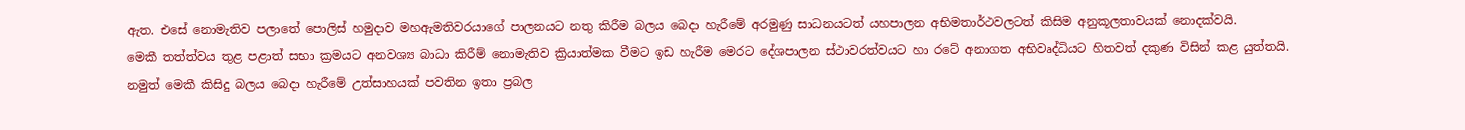ඇත. එසේ නොමැතිව පලාතේ පොලිස් හමුදාව මහඇමතිවරයාගේ පාලනයට නතු කිරීම බලය බෙදා හැරීමේ අරමුණු සාධනයටත් යහපාලන අභිමතාර්ථවලටත් කිසිම අනුකූලතාවයක් නොදක්වයි.
මෙකී තත්ත්වය තුළ පළාත් සභා ක්‍රමයට අනවශ්‍ය බාධා කිරීම් නොමැතිව ක්‍රියාත්මක වීමට ඉඩ හැරීම මෙරට දේශපාලන ස්ථාවරත්වයට හා රටේ අනාගත අභිවෘද්ධියට හිතවත් දකුණ විසින් කළ යුත්තයි.
නමුත් මෙකී කිසිදු බලය බෙදා හැරීමේ උත්සාහයක් පවතින ඉතා ප්‍රබල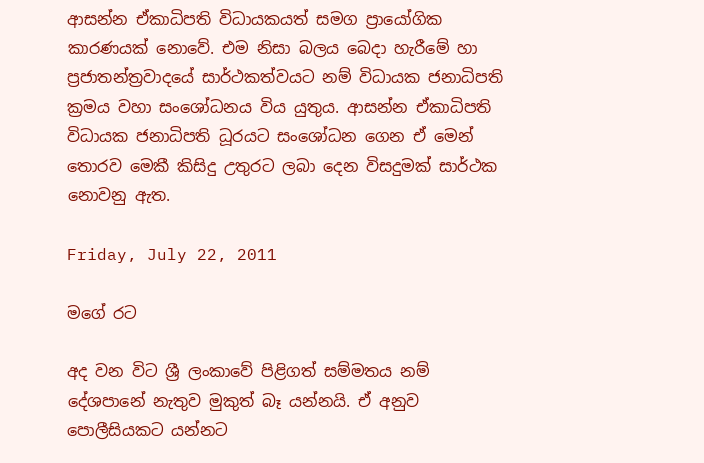ආසන්න ඒකාධිපති විධායකයත් සමග ප්‍රායෝගික කාරණයක් නොවේ. එම නිසා බලය බෙදා හැරීමේ හා ප්‍රජාතන්ත්‍රවාදයේ සාර්ථකත්වයට නම් විධායක ජනාධිපති ක්‍රමය වහා සංශෝධනය විය යුතුය. ආසන්න ඒකාධිපති විධායක ජනාධිපති ධූරයට සංශෝධන ගෙන ඒ මෙන් තොරව මෙකී කිසිදු උතුරට ලබා දෙන විසදුමක් සාර්ථක නොවනු ඇත.

Friday, July 22, 2011

මගේ රට

අද වන විට ශ්‍රී ලංකාවේ පිළිගත් සම්මතය නම් දේශපානේ නැතුව මුකුත් බෑ යන්නයි. ඒ අනුව පොලීසියකට යන්නට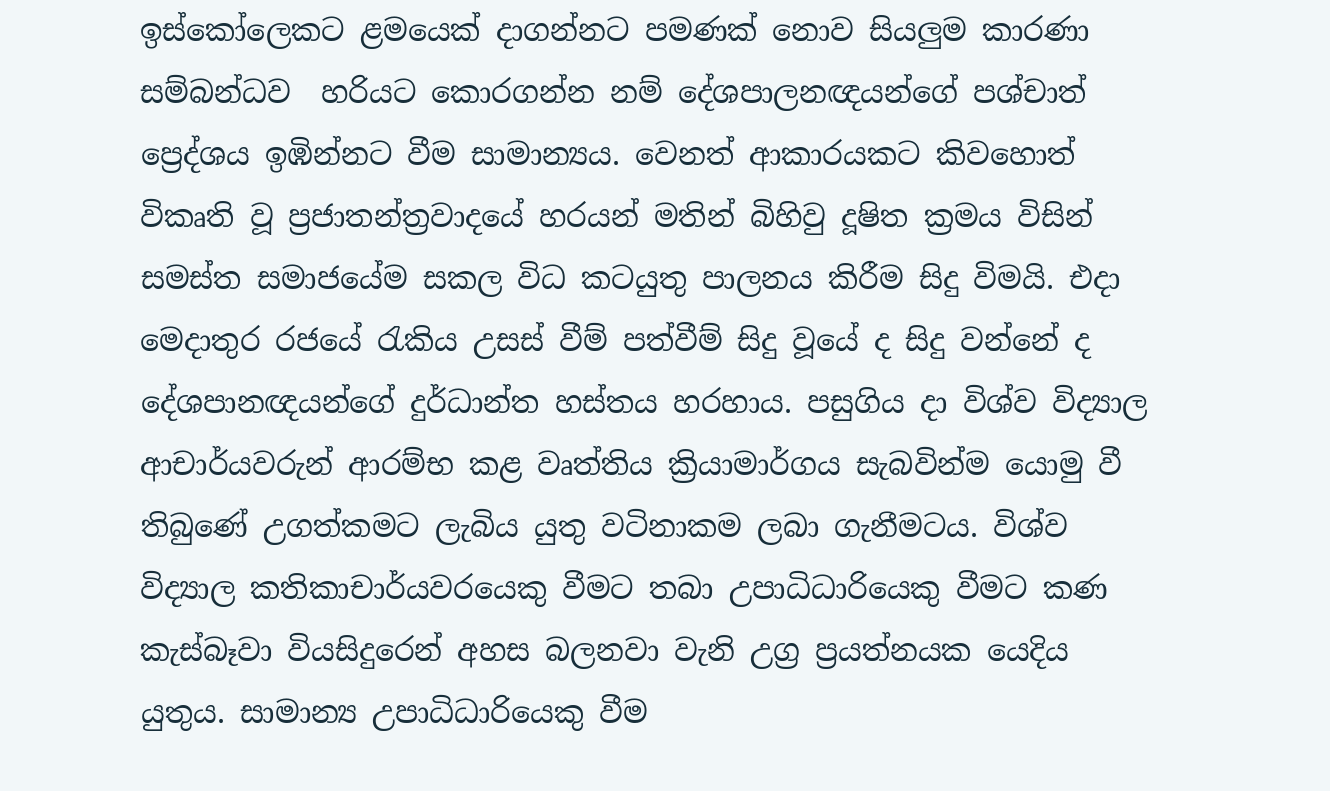ඉස්කෝලෙකට ළමයෙක් දාගන්නට පමණක් නොව සියලුම කාරණා සම්බන්ධව  හරියට කොරගන්න නම් දේශපාලනඥයන්ගේ පශ්චාත් ප්‍රෙද්ශය ඉඹින්නට වීම සාමාන්‍යය. වෙනත් ආකාරයකට කිවහොත් විකෘති වූ ප්‍රජාතන්ත්‍රවාදයේ හරයන් මතින් බිහිවු දූෂිත ක්‍රමය විසින් සමස්ත සමාජයේම සකල විධ කටයුතු පාලනය කිරීම සිදු විමයි. එදා මෙදාතුර රජයේ රැකිය උසස් වීම් පත්වීම් සිදු වූයේ ද සිදු වන්නේ ද දේශපානඥයන්ගේ දුර්ධාන්ත හස්තය හරහාය. පසුගිය දා විශ්ව විද්‍යාල ආචාර්යවරුන් ආරම්භ කළ වෘත්තිය ක්‍රියාමාර්ගය සැබවින්ම යොමු වී තිබුණේ උගත්කමට ලැබිය යුතු වටිනාකම ලබා ගැනීමටය. විශ්ව විද්‍යාල කතිකාචාර්යවරයෙකු වීමට තබා උපාධිධාරියෙකු වීමට කණ කැස්බෑවා වියසිදුරෙන් අහස බලනවා වැනි උග්‍ර ප්‍රයත්නයක යෙදිය යුතුය. සාමාන්‍ය උපාධිධාරියෙකු වීම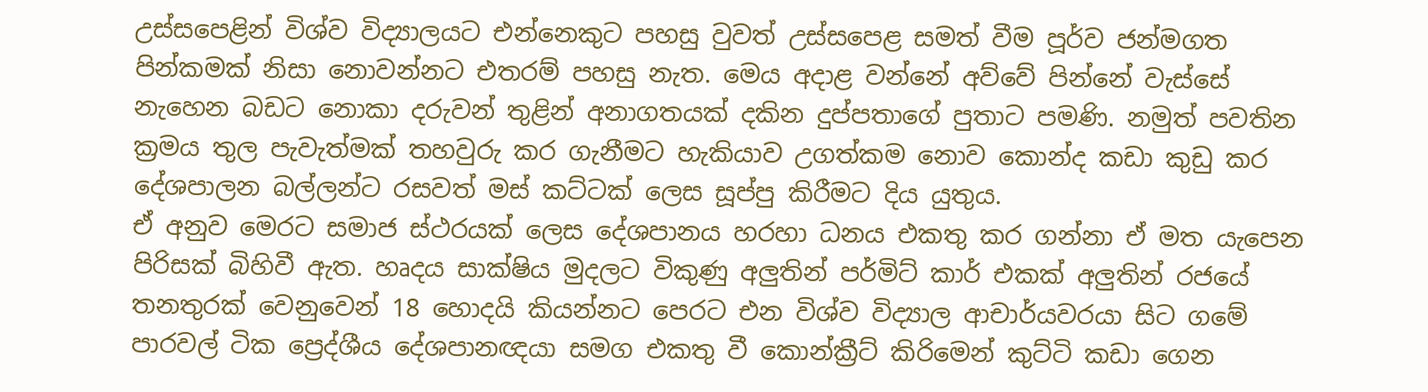උස්සපෙළින් විශ්ව විද්‍යාලයට එන්නෙකුට පහසු වුවත් උස්සපෙළ සමත් වීම පූර්ව ජන්මගත පින්කමක් නිසා නොවන්නට එතරම් පහසු නැත. මෙය අදාළ වන්නේ අව්වේ පින්නේ වැස්සේ නැහෙන බඩට නොකා දරුවන් තුළින් අනාගතයක් දකින දුප්පතාගේ පුතාට පමණි. නමුත් පවතින ක්‍රමය තුල පැවැත්මක් තහවුරු කර ගැනීමට හැකියාව උගත්කම නොව කොන්ද කඩා කුඩු කර දේශපාලන බල්ලන්ට රසවත් මස් කට්ටක් ලෙස සූප්පු කිරීමට දිය යුතුය.
ඒ අනුව මෙරට සමාජ ස්ථරයක් ලෙස දේශපානය හරහා ධනය එකතු කර ගන්නා ඒ මත යැපෙන පිරිසක් බිහිවී ඇත. හෘදය සාක්ෂිය මුදලට විකුණු අලුතින් පර්මිට් කාර් එකක් අලුතින් රජයේ තනතුරක් වෙනුවෙන් 18 හොදයි කියන්නට පෙරට එන විශ්ව විද්‍යාල ආචාර්යවරයා සිට ගමේ පාරවල් ටික ප්‍රෙද්ශීය දේශපානඥයා සමග එකතු වී කොන්ක්‍රීට් කිරිමෙන් කුට්ටි කඩා ගෙන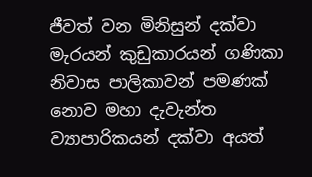ජීවත් වන මිනිසුන් දක්වා මැරයන් කුඩුකාරයන් ගණිකා නිවාස පාලිකාවන් පමණක් නොව මහා දැවැන්ත ව්‍යාපාරිකයන් දක්වා අයත්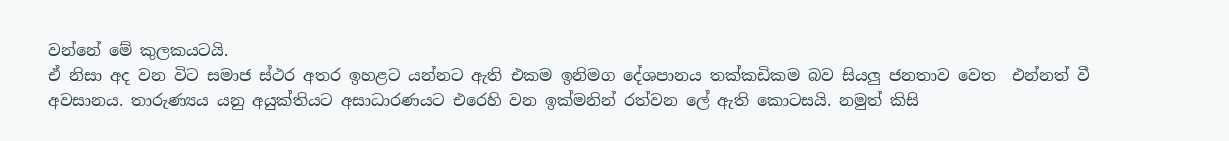වන්නේ මේ කුලකයටයි.
ඒ නිසා අද වන විට සමාජ ස්ථර අතර ඉහළට යන්නට ඇති එකම ඉනිමග දේශපානය තක්කඩිකම බව සියලු ජනතාව වෙත  එන්නත් වී අවසානය. තාරුණ්‍යය යනු අයුක්තියට අසාධාරණයට එරෙහි වන ඉක්මනින් රත්වන ලේ ඇති කොටසයි. නමුත් කිසි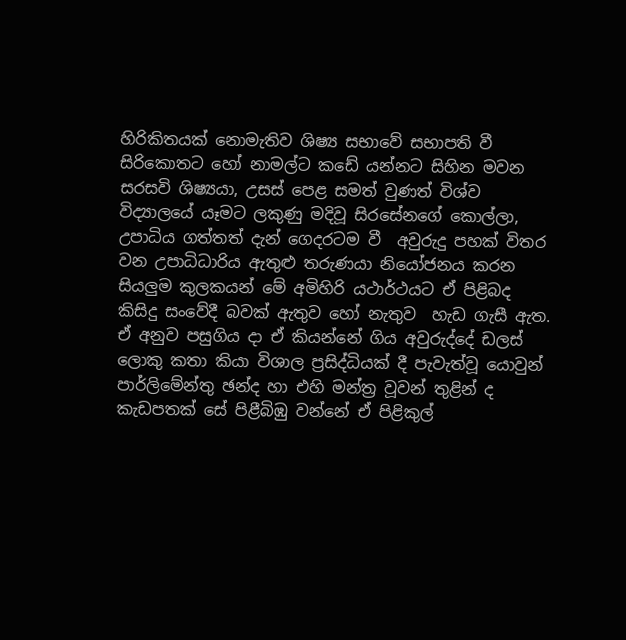හිරිකිතයක් නොමැතිව ශිෂ්‍ය සභාවේ සභාපති වී සිරිකොතට හෝ නාමල්ට කඩේ යන්නට සිහින මවන සරසවි ශිෂ්‍යයා, උසස් පෙළ සමත් වුණත් විශ්ව විද්‍යාලයේ යෑමට ලකුණු මදිවූ සිරසේනගේ කොල්ලා, උපාධිය ගත්තත් දැන් ගෙදරටම වී  අවුරුදු පහක් විතර වන උපාධිධාරිය ඇතුළු තරුණයා නියෝජනය කරන සියලුම කුලකයන් මේ අමිහිරි යථාර්ථයට ඒ පිළිබද කිසිදු සංවේදී බවක් ඇතුව හෝ නැතුව  හැඩ ගැසී ඇත.
ඒ අනුව පසුගිය දා ඒ කියන්නේ ගිය අවුරුද්දේ ඩලස් ලොකු කතා කියා විශාල ප්‍රසිද්ධියක් දී පැවැත්වූ යොවුන් පාර්ලිමේන්තු ඡන්ද හා එහි මන්ත්‍ර වූවන් තුළින් ද කැඩපතක් සේ පිළීබිඹු වන්නේ ඒ පිළිකුල්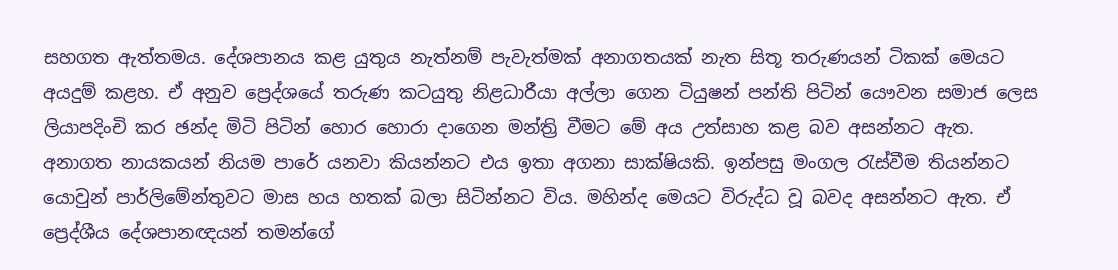සහගත ඇත්තමය. දේශපානය කළ යුතුය නැත්නම් පැවැත්මක් අනාගතයක් නැත සිතූ තරුණයන් ටිකක් මෙයට අයදුම් කළහ. ඒ අනුව ප්‍රෙද්ශයේ තරුණ කටයුතු නිළධාරීයා අල්ලා ගෙන ටියුෂන් පන්ති පිටින් යෞවන සමාජ ලෙස ලියාපදිංචි කර ඡන්ද මිටි පිටින් හොර හොරා දාගෙන මන්ත්‍රි වීමට මේ අය උත්සාහ කළ බව අසන්නට ඇත. අනාගත නායකයන් නියම පාරේ යනවා කියන්නට එය ඉතා අගනා සාක්ෂියකි. ඉන්පසු මංගල රැස්වීම තියන්නට යොවුන් පාර්ලිමේන්තුවට මාස හය හතක් බලා සිටින්නට විය. මහින්ද මෙයට විරුද්ධ වූ බවද අසන්නට ඇත. ඒ ප්‍රෙද්ශීය දේශපානඥයන් තමන්ගේ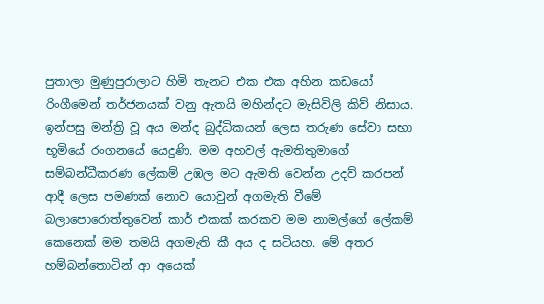පුතාලා මුණුපුරාලාට හිමි තැනට එක එක අහින කඩයෝ රිංගීමෙන් තර්ජනයක් වනු ඇතයි මහින්දට මැසිවිලි කිව් නිසාය. ඉන්පසු මන්ත්‍රි වූ අය මන්ද බුද්ධිකයන් ලෙස තරුණ සේවා සභා භූමියේ රංගනයේ යෙදුණි. මම අහවල් ඇමතිතුමාගේ සම්බන්ධීකරණ ලේකම් උඹල මට ඇමති වෙන්න උදව් කරපන් ආදී ලෙස පමණක් නොව යොවුන් අගමැති වීමේ බලාපොරොත්තුවෙන් කාර් එකක් කරකව මම නාමල්ගේ ලේකම් කෙනෙක් මම තමයි අගමැති කී අය ද සටියහ. මේ අතර හම්බන්තොටින් ආ අයෙක්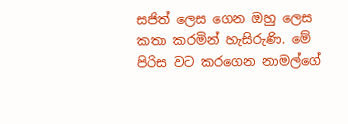සජිත් ලෙස ගෙන ඔහු ලෙස කතා කරමින් හැසිරුණි. මේ පිරිස වට කරගෙන නාමල්ගේ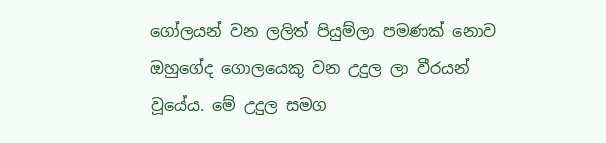ගෝලයන් වන ලලිත් පියුම්ලා පමණක් නොව ඔහුගේද ගොලයෙකු වන උදුල ලා වීරයන් වූයේය. මේ උදුල සමග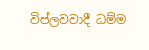විප්ලවවාදී ධම්ම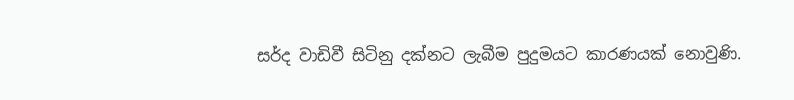සර්ද වාඩිවී සිටිනු දක්නට ලැබීම පුදුමයට කාරණයක් නොවුණි.